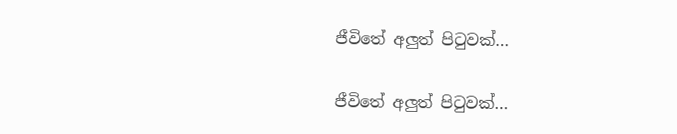ජීවිතේ අලුත් පිටුවක්…

ජීවිතේ අලුත් පිටුවක්…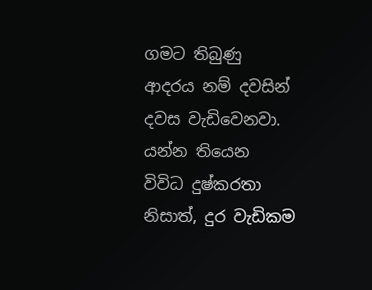ගමට තිබුණු ආදරය නම් දවසින් දවස වැඩිවෙනවා. යන්න තියෙන  විවිධ දුෂ්කරතා නිසාත්, දුර වැඩිකම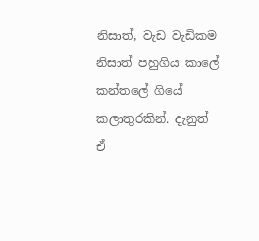නිසාත්, වැඩ වැඩිකම නිසාත් පහුගිය කාලේ කන්තලේ ගියේ කලාතුරකින්. දැනුත් ඒ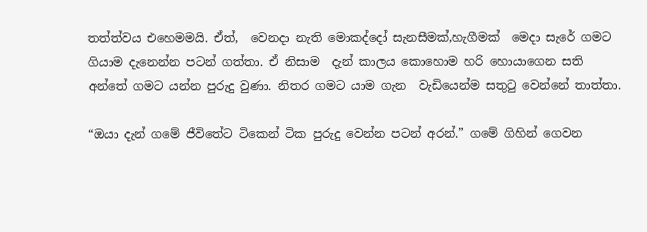තත්ත්වය එහෙමමයි. ඒත්,  වෙනදා නැති මොකද්දෝ සැනසීමක්,හැගීමක්  මෙදා සැරේ ගමට ගියාම දැනෙන්න පටන් ගත්තා. ඒ නිසාම  දැන් කාලය කොහොම හරි හොයාගෙන සති අන්තේ ගමට යන්න පුරුදු වුණා. නිතර ගමට යාම ගැන  වැඩියෙන්ම සතුටු වෙන්නේ තාත්තා.

“ඔයා දැන් ගමේ ජීවිතේට ටිකෙන් ටික පුරුදු වෙන්න පටන් අරන්.” ගමේ ගිහින් ගෙවන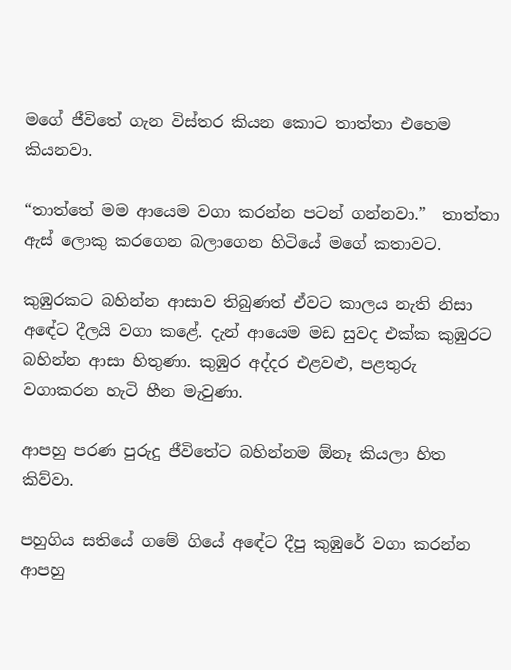මගේ ජීවිතේ ගැන විස්තර කියන කොට තාත්තා එහෙම කියනවා.

“තාත්තේ මම ආයෙම වගා කරන්න පටන් ගන්නවා.”  තාත්තා ඇස් ලොකු කරගෙන බලාගෙන හිටියේ මගේ කතාවට.

කුඹුරකට බහින්න ආසාව තිබුණත් ඒවට කාලය නැති නිසා අඳේට දීලයි වගා කළේ. දැන් ආයෙම මඩ සුවද එක්ක කුඹුරට බහින්න ආසා හිතුණා. කුඹුර අද්දර එළවළු, පළතුරු වගාකරන හැටි හීන මැවුණා.

ආපහු පරණ පුරුදු ජීවිතේට බහින්නම ඕනෑ කියලා හිත කිව්වා.

පහුගිය සතියේ ගමේ ගියේ අඳේට දීපු කුඹුරේ වගා කරන්න ආපහු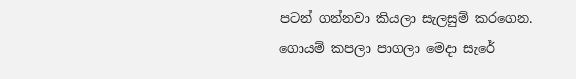පටන් ගන්නවා කියලා සැලසුම් කරගෙන. ගොයම් කපලා පාගලා මෙදා සැරේ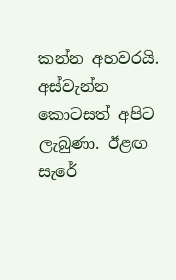කන්න අහවරයි.  අස්වැන්න කොටසත් අපිට ලැබුණා. ඊළ‍ඟ සැරේ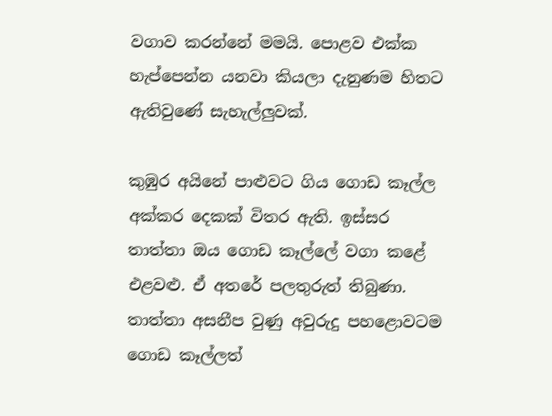වගාව කරන්නේ මමයි. පොළව එක්ක හැප්පෙන්න යනවා කියලා දැනුණම හිතට ඇතිවුණේ සැහැල්ලුවක්.

කුඹුර අයිනේ පාළුවට ගිය ගොඩ කෑල්ල අක්කර දෙකක් විතර ඇති. ඉස්සර තාත්තා ඔය ගොඩ කෑල්ලේ වගා කළේ එළවළු. ඒ අතරේ පලතුරුත් තිබුණා. තාත්තා අසනීප වුණු අවුරුදු පහළොවටම ගොඩ කෑල්ලත්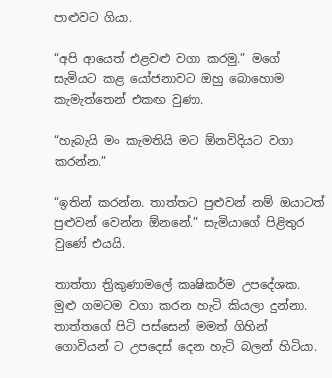පාළුවට ගියා.

“අපි ආයෙත් එළවළු වගා කරමු.” මගේ සැමියට කළ යෝජනාවට ඔහු බොහොම කැමැත්තෙන් එකඟ වුණා.

“හැබැයි මං කැමතියි මට ඕනවිදියට වගා කරන්න.”

“ඉතින් කරන්න. තාත්තට පුළුවන් නම් ඔයාටත් පුළුවන් වෙන්න ඕනනේ.” සැමියාගේ පිළිතුර වුණේ එයයි.

තාත්තා ත්‍රිකුණාමලේ කෘෂිකර්ම උපදේශක. මුළු ගමටම වගා කරන හැටි කියලා දුන්නා. තාත්තගේ පිටි පස්සෙන් මමත් ගිහින් ගොවියන් ට උපදෙස් දෙන හැටි බලන් හිටියා.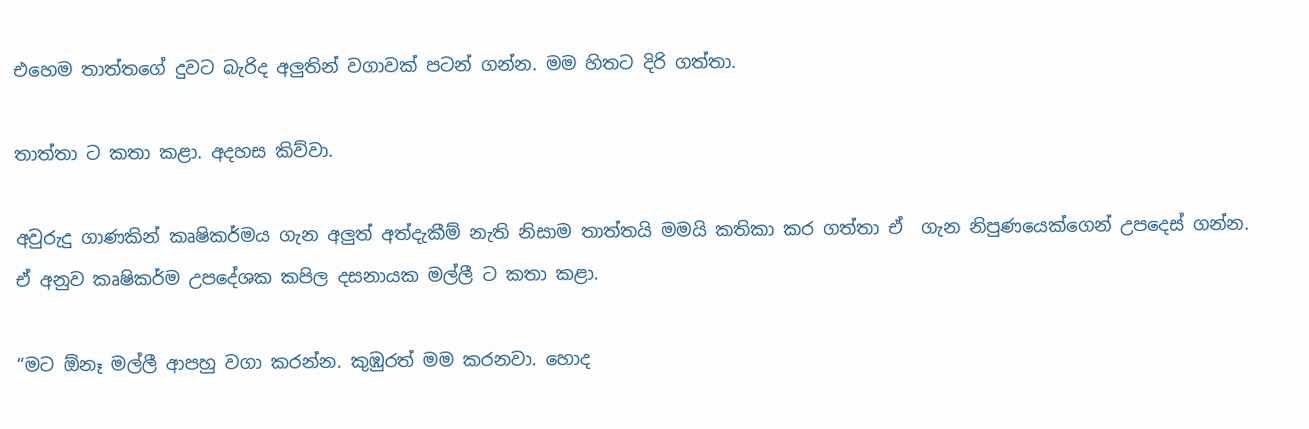එහෙම තාත්තගේ දුවට බැරිද අලුතින් වගාවක් පටන් ගන්න. මම හිතට දිරි ගත්තා.

තාත්තා ට කතා කළා. අදහස කිව්වා.

අවුරුදු ගාණකින් කෘෂිකර්මය ගැන අලුත් අත්දැකීම් නැති නිසාම තාත්තයි මමයි කතිකා කර ගත්තා ඒ  ගැන නිපුණයෙක්ගෙන් උපදෙස් ගන්න. ඒ අනුව කෘෂිකර්ම උපදේශක කපිල දසනායක මල්ලී ට කතා කළා.

“මට ඕනෑ මල්ලී ආපහු වගා කරන්න. කුඹුරත් මම කරනවා. හොද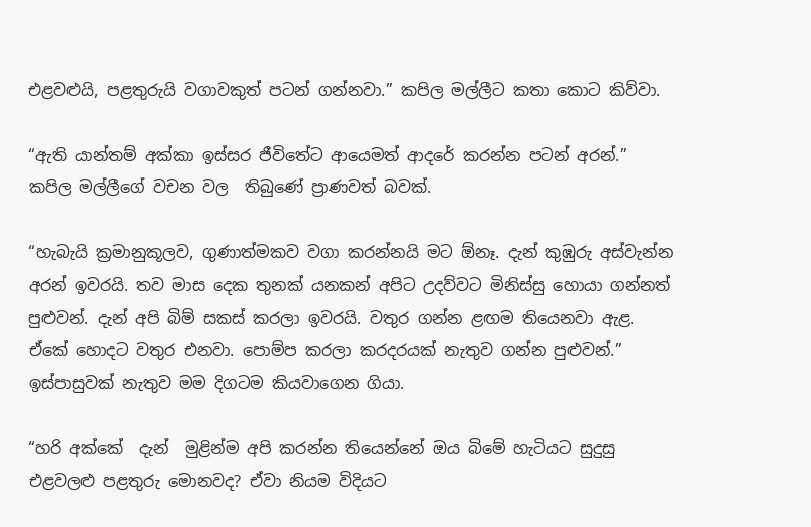එළවළුයි, පළතුරුයි වගාවකුත් පටන් ගන්නවා.” කපිල මල්ලීට කතා කොට කිව්වා.

“ඇති යාන්තම් අක්කා ඉස්සර ජීවිතේට ආයෙමත් ආදරේ කරන්න පටන් අරන්.”  කපිල මල්ලීගේ වචන වල  තිබුණේ ප්‍රාණවත් බවක්.

“හැබැයි ක්‍රමානුකූලව, ගුණාත්මකව වගා කරන්නයි මට ඕනෑ. දැන් කුඹුරු අස්වැන්න අරන් ඉවරයි. තව මාස දෙක තුනක් යනකන් අපිට උදව්වට මිනිස්සු හොයා ගන්නත් පුළුවන්. දැන් අපි බිම් සකස් කරලා ඉවරයි. වතුර ගන්න ළඟම තියෙනවා ඇළ. ඒකේ හොදට වතුර එනවා. පොම්ප කරලා කරදරයක් නැතුව ගන්න පුළුවන්.” ඉස්පාසුවක් නැතුව මම දිගටම කියවාගෙන ගියා.

“හරි අක්කේ  දැන්  මුළින්ම අපි කරන්න තියෙන්නේ ඔය බිමේ හැටියට සුදුසු එළවලළු පළතුරු මොනවද? ඒවා නියම විදියට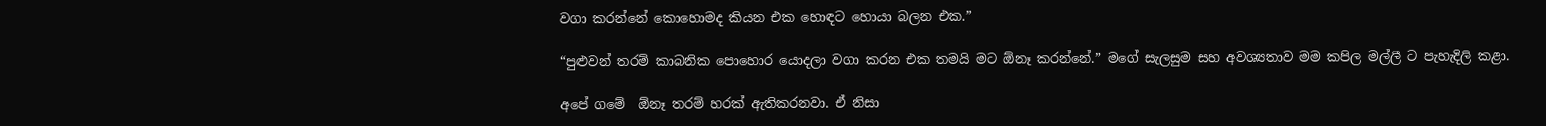වගා කරන්නේ කොහොමද කියන එක හොඳට හොයා බලන එක.”

“පුළුවන් තරම් කාබනික පොහොර යොදලා වගා කරන එක තමයි මට ඕනෑ කරන්නේ.” මගේ සැලසුම සහ අවශ්‍යතාව මම කපිල මල්ලී ට පැහැදිලි කළා.

අපේ ගමේ  ඕනෑ තරම් හරක් ඇතිකරනවා. ඒ නිසා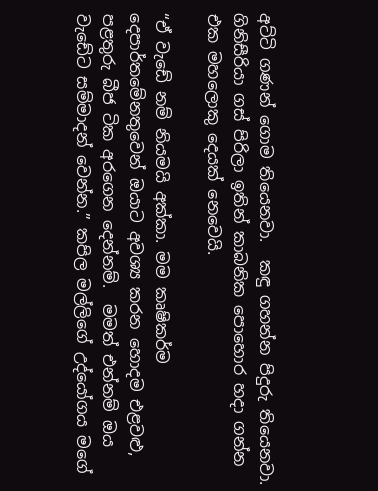අට්ටි ගණන් ගොම තියෙනවා.  කඳු ගහන්න පිදුරු තියෙනවා. ගිනිසීරියා ගස් පිරිලා ඉතින් කාබනික පොහොර හදා ගන්න එක මහලොකු දෙයක් නෙවෙයි.

“ඒ වැඩේ නම් නියමයි අක්කා. මම කෘෂිකර්ම දෙපාර්තමේනතුවෙන් ඔයාට අවශ්‍ය කරන හොදම එළවළු, පළතුරු බීජ ටික අරගෙන දෙන්නම්.  මමත් එන්නම් ඔය වැඩේට සම්මාදන් වෙන්න.” කපිල මල්ලිගේ උද්යෝගය මගේ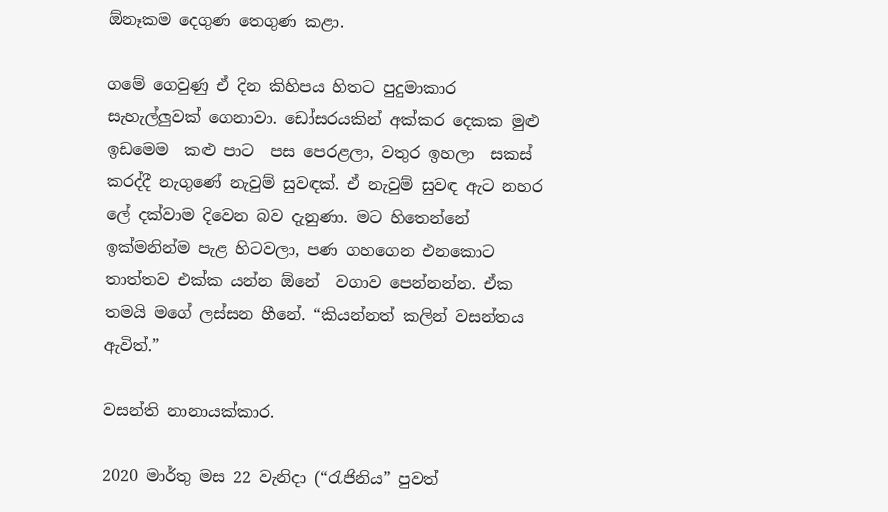ඕනෑකම දෙගුණ තෙගුණ කළා.

ගමේ ගෙවුණු ඒ දින කිහිපය හිතට පුදුමාකාර සැහැල්ලුවක් ගෙනාවා. ඩෝසරයකින් අක්කර දෙකක මුළු ඉඩමෙම  කළු පාට  පස පෙරළලා, වතුර ඉහලා  සකස් කරද්දී නැගුණේ නැවුම් සුවඳක්. ඒ නැවුම් සුවඳ ඇට නහර ලේ දක්වාම දිවෙන බව දැනුණා. මට හිතෙන්නේ  ඉක්මනින්ම පැළ හිටවලා, පණ ගහගෙන එනකොට තාත්තව එක්ක යන්න ඕනේ  වගාව පෙන්නන්න. ඒක තමයි මගේ ලස්සන හීනේ. “කියන්නත් කලින් වසන්තය ඇවිත්.”

වසන්ති නානායක්කාර.

2020 මාර්තු මස 22 වැනිදා (“රැජිනිය” පුවත්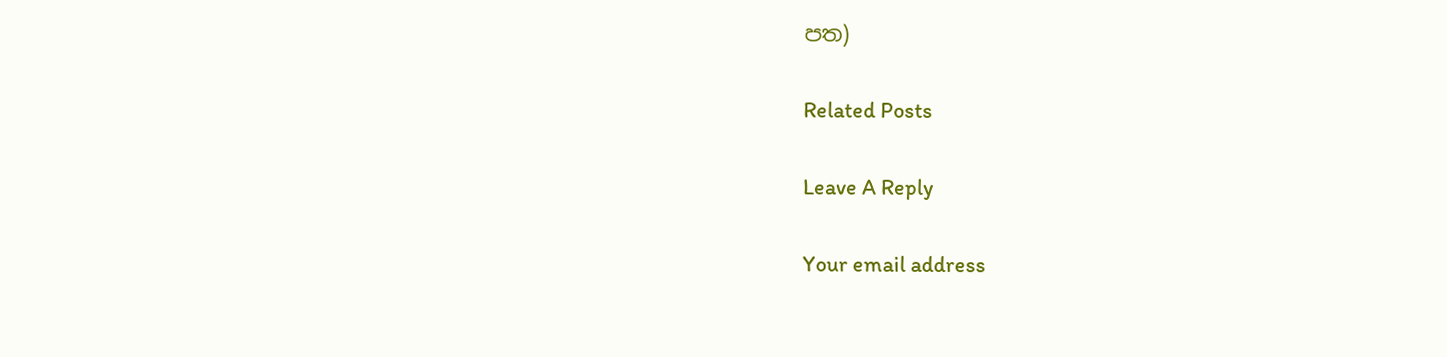පත)

Related Posts

Leave A Reply

Your email address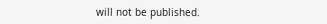will not be published.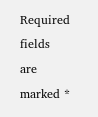Required fields are marked *